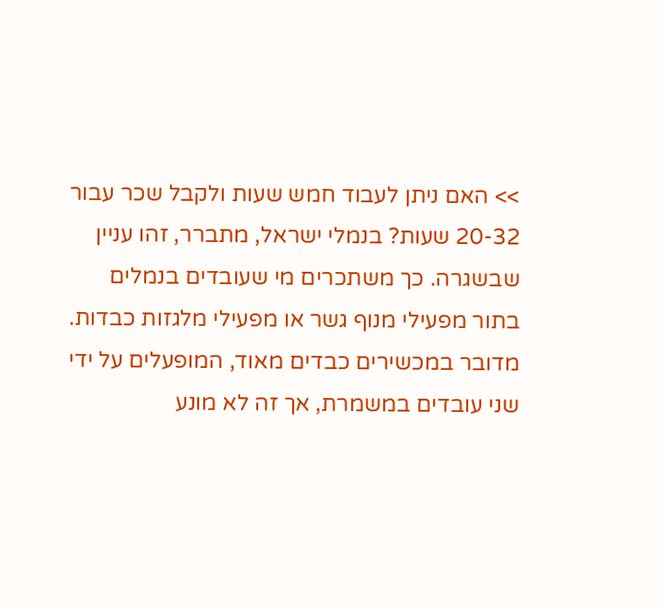>> האם ניתן לעבוד חמש שעות ולקבל שכר עבור 20-32 שעות? בנמלי ישראל, מתברר, זהו עניין שבשגרה. כך משתכרים מי שעובדים בנמלים בתור מפעילי מנוף גשר או מפעילי מלגזות כבדות. מדובר במכשירים כבדים מאוד, המופעלים על ידי שני עובדים במשמרת, אך זה לא מונע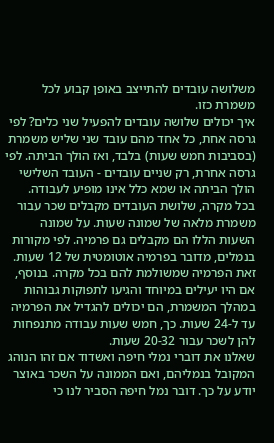משלושה עובדים להתייצב באופן קבוע לכל משמרת כזו.
איך יכולים שלושה עובדים להפעיל שני כלים? לפי גרסה אחת, כל אחד מהם עובד שני שליש משמרת (בסביבות חמש שעות) בלבד, ואז הולך הביתה. לפי גרסה אחרת, רק שניים עובדים - העובד השלישי הולך הביתה או שמא כלל אינו מופיע לעבודה.
בכל מקרה, שלושת העובדים מקבלים שכר עבור משמרת מלאה של שמונה שעות. על שמונה השעות הללו הם מקבלים גם פרמיה. לפי מקורות בנמלים, מדובר בפרמיה אוטומטית של 12 שעות. זאת הפרמיה שמשולמת להם בכל מקרה. בנוסף, אם היו יעילים במיוחד והגיעו לתפוקות גבוהות במהלך המשמרת, הם יכולים להגדיל את הפרמיה עד ל-24 שעות. כך, חמש שעות עבודה מתנפחות להן לשכר עבור 20-32 שעות.
שאלנו את דוברי נמלי חיפה ואשדוד אם זהו הנוהג המקובל בנמליהם, ואם הממונה על השכר באוצר יודע על כך. דובר נמל חיפה הסביר לנו כי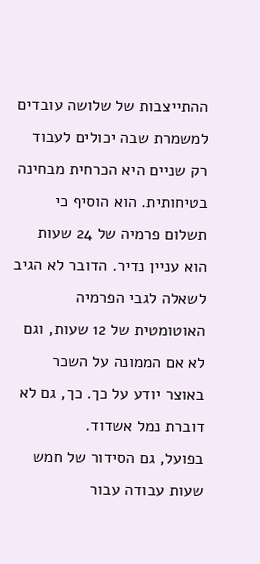ההתייצבות של שלושה עובדים למשמרת שבה יכולים לעבוד רק שניים היא הכרחית מבחינה בטיחותית. הוא הוסיף כי תשלום פרמיה של 24 שעות הוא עניין נדיר. הדובר לא הגיב לשאלה לגבי הפרמיה האוטומטית של 12 שעות, וגם לא אם הממונה על השכר באוצר יודע על כך. כך, גם לא דוברת נמל אשדוד.
בפועל, גם הסידור של חמש שעות עבודה עבור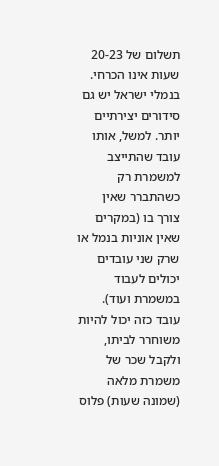תשלום של 20-23 שעות אינו הכרחי. בנמלי ישראל יש גם סידורים יצירתיים יותר. למשל, אותו עובד שהתייצב למשמרת רק כשהתברר שאין צורך בו (במקרים שאין אוניות בנמל או שרק שני עובדים יכולים לעבוד במשמרת ועוד). עובד כזה יכול להיות משוחרר לביתו, ולקבל שכר של משמרת מלאה (שמונה שעות) פלוס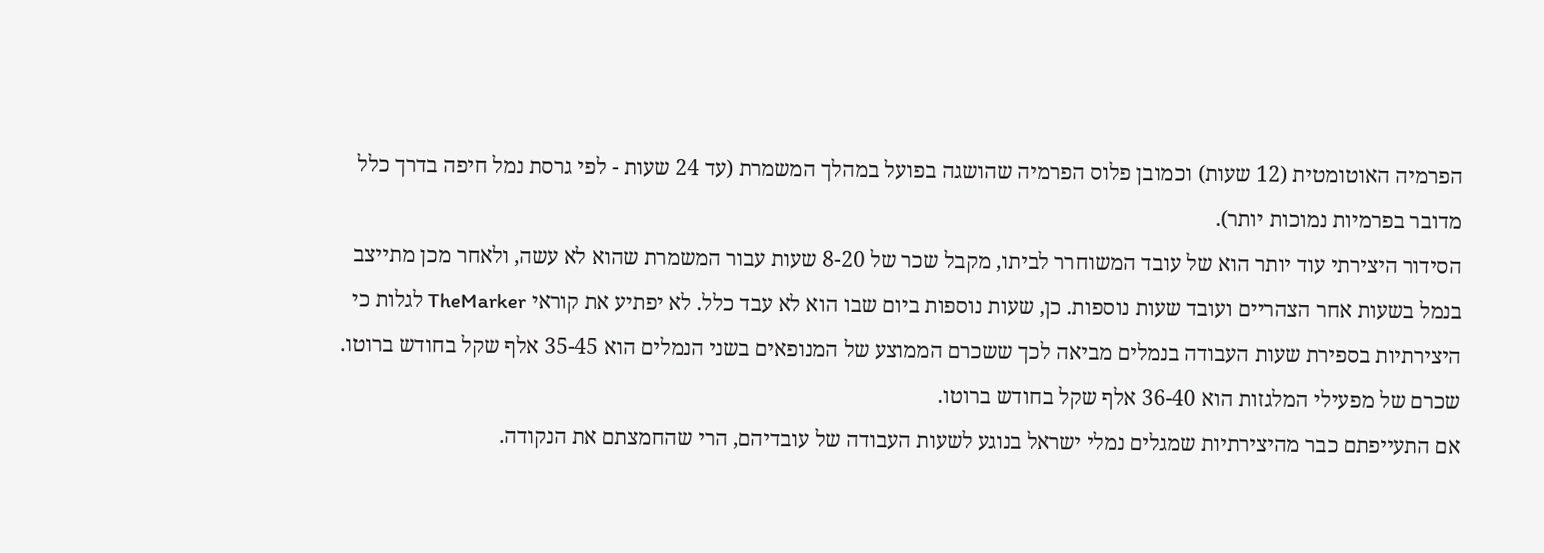הפרמיה האוטומטית (12 שעות) וכמובן פלוס הפרמיה שהושגה בפועל במהלך המשמרת (עד 24 שעות - לפי גרסת נמל חיפה בדרך כלל מדובר בפרמיות נמוכות יותר).
הסידור היצירתי עוד יותר הוא של עובד המשוחרר לביתו, מקבל שכר של 8-20 שעות עבור המשמרת שהוא לא עשה, ולאחר מכן מתייצב בנמל בשעות אחר הצהריים ועובד שעות נוספות. כן, שעות נוספות ביום שבו הוא לא עבד כלל. לא יפתיע את קוראי TheMarker לגלות כי היצירתיות בספירת שעות העבודה בנמלים מביאה לכך ששכרם הממוצע של המנופאים בשני הנמלים הוא 35-45 אלף שקל בחודש ברוטו. שכרם של מפעילי המלגזות הוא 36-40 אלף שקל בחודש ברוטו.
אם התעייפתם כבר מהיצירתיות שמגלים נמלי ישראל בנוגע לשעות העבודה של עובדיהם, הרי שהחמצתם את הנקודה.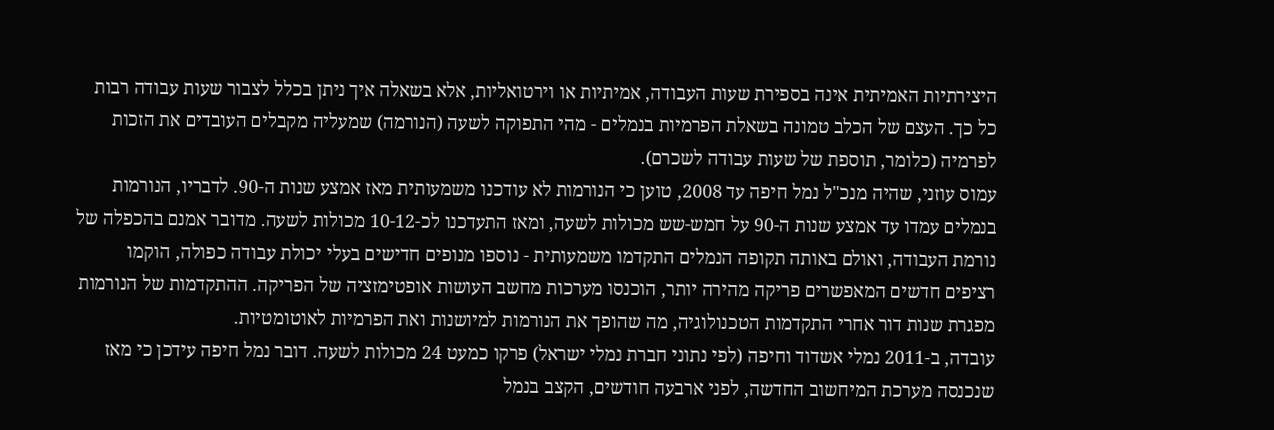היצירתיות האמיתית אינה בספירת שעות העבודה, אמיתיות או וירטואליות, אלא בשאלה איך ניתן בכלל לצבור שעות עבודה רבות כל כך. העצם של הכלב טמונה בשאלת הפרמיות בנמלים - מהי התפוקה לשעה (הנורמה) שמעליה מקבלים העובדים את הזכות לפרמיה (כלומר, תוספת של שעות עבודה לשכרם).
עמוס עוזני, שהיה מנכ"ל נמל חיפה עד 2008, טוען כי הנורמות לא עודכנו משמעותית מאז אמצע שנות ה-90. לדבריו, הנורמות בנמלים עמדו עד אמצע שנות ה-90 על חמש-שש מכולות לשעה, ומאז התעדכנו לכ-10-12 מכולות לשעה. מדובר אמנם בהכפלה של נורמת העבודה, ואולם באותה תקופה הנמלים התקדמו משמעותית - נוספו מנופים חדישים בעלי יכולת עבודה כפולה, הוקמו רציפים חדשים המאפשרים פריקה מהירה יותר, הוכנסו מערכות מחשב העושות אופטימזציה של הפריקה. ההתקדמות של הנורמות מפגרת שנות דור אחרי התקדמות הטכנולוגיה, מה שהופך את הנורמות למיושנות ואת הפרמיות לאוטומטיות.
עובדה, ב-2011 נמלי אשדוד וחיפה (לפי נתוני חברת נמלי ישראל) פרקו כמעט 24 מכולות לשעה. דובר נמל חיפה עידכן כי מאז שנכנסה מערכת המיחשוב החדשה, לפני ארבעה חודשים, הקצב בנמל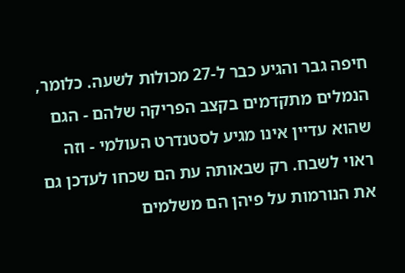חיפה גבר והגיע כבר ל-27 מכולות לשעה. כלומר, הנמלים מתקדמים בקצב הפריקה שלהם - הגם שהוא עדיין אינו מגיע לסטנדרט העולמי - וזה ראוי לשבח. רק שבאותה עת הם שכחו לעדכן גם את הנורמות על פיהן הם משלמים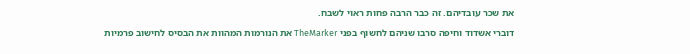את שכר עובדיהם. זה כבר הרבה פחות ראוי לשבח.
דוברי אשדוד וחיפה סרבו שניהם לחשוף בפני TheMarker את הנורמות המהוות את הבסיס לחישוב פרמיות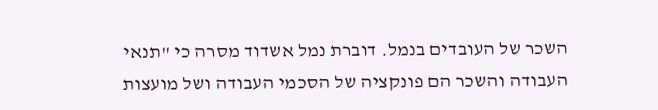השכר של העובדים בנמל. דוברת נמל אשדוד מסרה כי "תנאי העבודה והשכר הם פונקציה של הסכמי העבודה ושל מועצות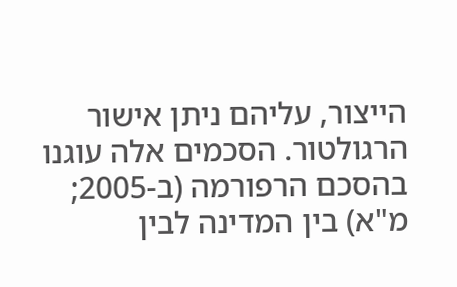הייצור, עליהם ניתן אישור הרגולטור. הסכמים אלה עוגנו בהסכם הרפורמה (ב-2005; מ"א) בין המדינה לבין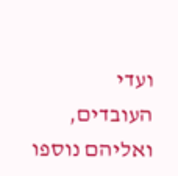ועדי העובדים, ואליהם נוספו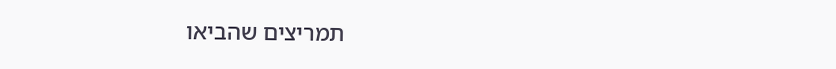תמריצים שהביאו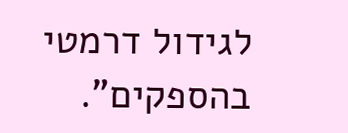לגידול דרמטי בהספקים".